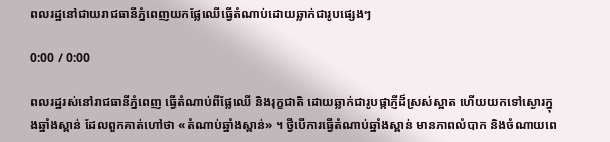ពលរដ្ឋនៅជាយរាជធានីភ្នំពេញយកផ្លែឈើធ្វើតំណាប់ដោយឆ្លាក់ជារូបផ្សេងៗ

0:00 / 0:00

ពលរដ្ឋរស់នៅរាជធានីភ្នំពេញ ធ្វើតំណាប់ពីផ្លែឈើ និងរុក្ខជាតិ ដោយឆ្លាក់ជារូបផ្កាភ្ញីដ៏ស្រស់ស្អាត ហើយយកទៅស្ងោរក្នុងឆ្នាំងស្ពាន់ ដែលពួកគាត់ហៅថា «តំណាប់ឆ្នាំងស្ពាន់» ។ ថ្វីបើការធ្វើតំណាប់ឆ្នាំងស្ពាន់ មានភាពលំបាក និងចំណាយពេ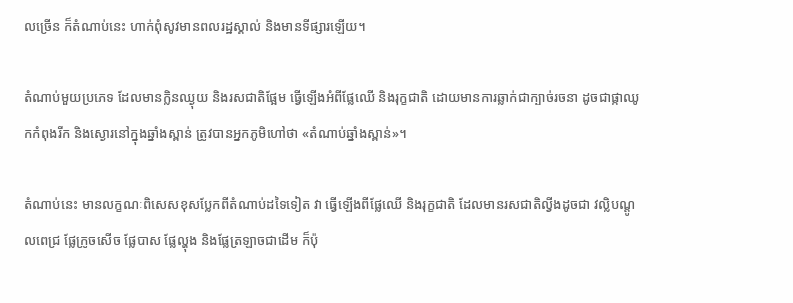លច្រើន ក៏តំណាប់នេះ ហាក់ពុំសូវមានពលរដ្ឋស្គាល់ និងមានទីផ្សារឡើយ។

តំណាប់មួយប្រភេទ ដែលមានក្លិនឈ្ងុយ និងរសជាតិផ្អែម ធ្វើឡើងអំពីផ្លែឈើ និងរុក្ខជាតិ ដោយមានការឆ្លាក់ជាក្បាច់រចនា ដូចជាផ្កាឈូកកំពុងរីក និងស្ងោរនៅក្នុងឆ្នាំងស្ពាន់ ត្រូវបានអ្នកភូមិហៅថា «តំណាប់ឆ្នាំងស្ពាន់»។

តំណាប់នេះ មានលក្ខណៈពិសេសខុសប្លែកពីតំណាប់ដទៃទៀត វា ធ្វើឡើងពីផ្លែឈើ និងរុក្ខជាតិ ដែលមានរសជាតិល្វីងដូចជា វល្លិបណ្ដូលពេជ្រ ផ្លែក្រូចសើច ផ្លែបាស ផ្លែល្ហុង និងផ្លែត្រឡាចជាដើម ក៏ប៉ុ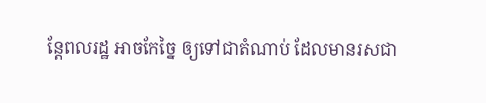ន្តែពលរដ្ឋ អាចកែច្នៃ ឲ្យទៅជាតំណាប់ ដែលមានរសជា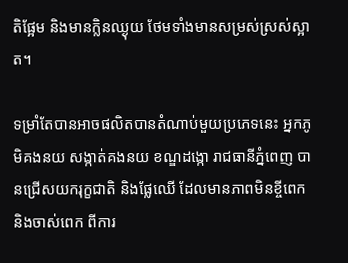តិផ្អែម និងមានក្លិនឈ្ងុយ ថែមទាំងមានសម្រស់ស្រស់ស្អាត។

ទម្រាំតែបានអាចផលិតបានតំណាប់មួយប្រភេទនេះ អ្នកភូមិគងនយ សង្កាត់គងនយ ខណ្ឌដង្កោ រាជធានីភ្នំពេញ បានជ្រើសយករុក្ខជាតិ និងផ្លែឈើ ដែលមានភាពមិនខ្ចីពេក និងចាស់ពេក ពីការ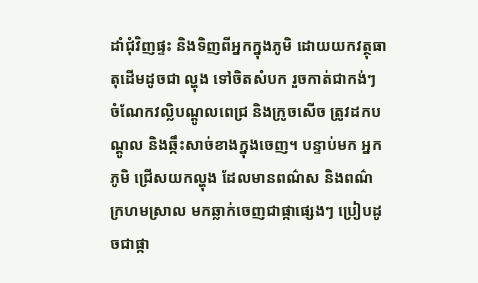ដាំជុំវិញផ្ទះ និងទិញពីអ្នកក្នុងភូមិ ដោយយកវត្ថុធាតុដើមដូចជា ល្ហុង ទៅចិតសំបក រួចកាត់ជាកង់ៗ ចំណែកវល្លិបណ្ដូលពេជ្រ និងក្រូចសើច ត្រូវដកបណ្ដូល និងឆ្កឹះសាច់ខាងក្នុងចេញ។ បន្ទាប់មក អ្នកភូមិ ជ្រើសយកល្ហុង ដែលមានពណ៌ស និងពណ៌ក្រហមស្រាល មកឆ្លាក់ចេញជាផ្កាផ្សេងៗ ប្រៀបដូចជាផ្កា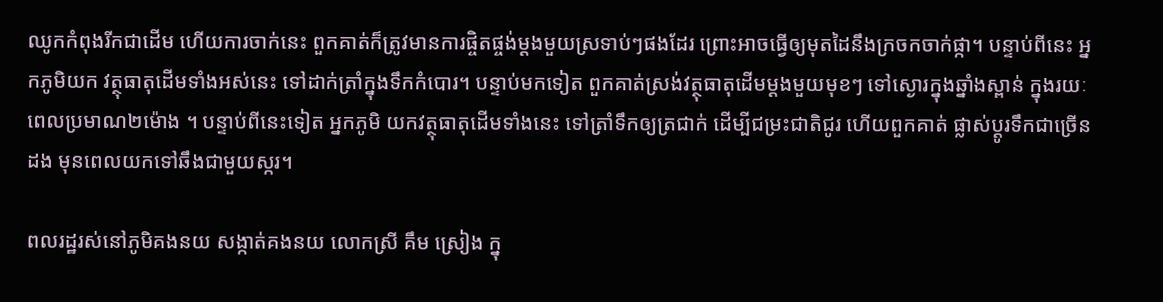ឈូកកំពុងរីកជាដើម ហើយការចាក់នេះ ពួកគាត់ក៏ត្រូវមានការផ្ចិតផ្ចង់ម្ដងមួយស្រទាប់ៗផងដែរ ព្រោះអាចធ្វើឲ្យមុតដៃនឹងក្រចកចាក់ផ្កា។ បន្ទាប់ពីនេះ អ្នកភូមិយក វត្ថុធាតុដើមទាំងអស់នេះ ទៅដាក់ត្រាំក្នុងទឹកកំបោរ។ បន្ទាប់មកទៀត ពួកគាត់ស្រង់វត្ថុធាតុដើមម្ដងមួយមុខៗ ទៅស្ងោរក្នុងឆ្នាំងស្ពាន់ ក្នុងរយៈពេលប្រមាណ២ម៉ោង ។ បន្ទាប់ពីនេះទៀត អ្នកភូមិ យកវត្ថុធាតុដើមទាំងនេះ ទៅត្រាំទឹកឲ្យត្រជាក់ ដើម្បីជម្រះជាតិជូរ ហើយពួកគាត់ ផ្លាស់ប្ដូរទឹកជាច្រើនដង មុនពេលយកទៅឆឹងជាមួយស្ករ។

ពលរដ្ឋរស់នៅភូមិគងនយ សង្កាត់គងនយ លោកស្រី គឹម ស្រៀង ក្នុ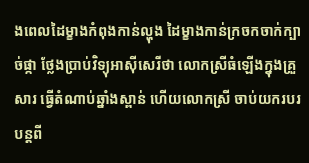ងពេលដៃម្ខាងកំពុងកាន់ល្ហុង ដៃម្ខាងកាន់ក្រចកចាក់ក្បាច់ផ្កា ថ្លែងប្រាប់វិទ្យុអាស៊ីសេរីថា លោកស្រីធំឡើងក្នុងគ្រួសារ ធ្វើតំណាប់ឆ្នាំងស្ពាន់ ហើយលោកស្រី ចាប់យករបរបន្តពី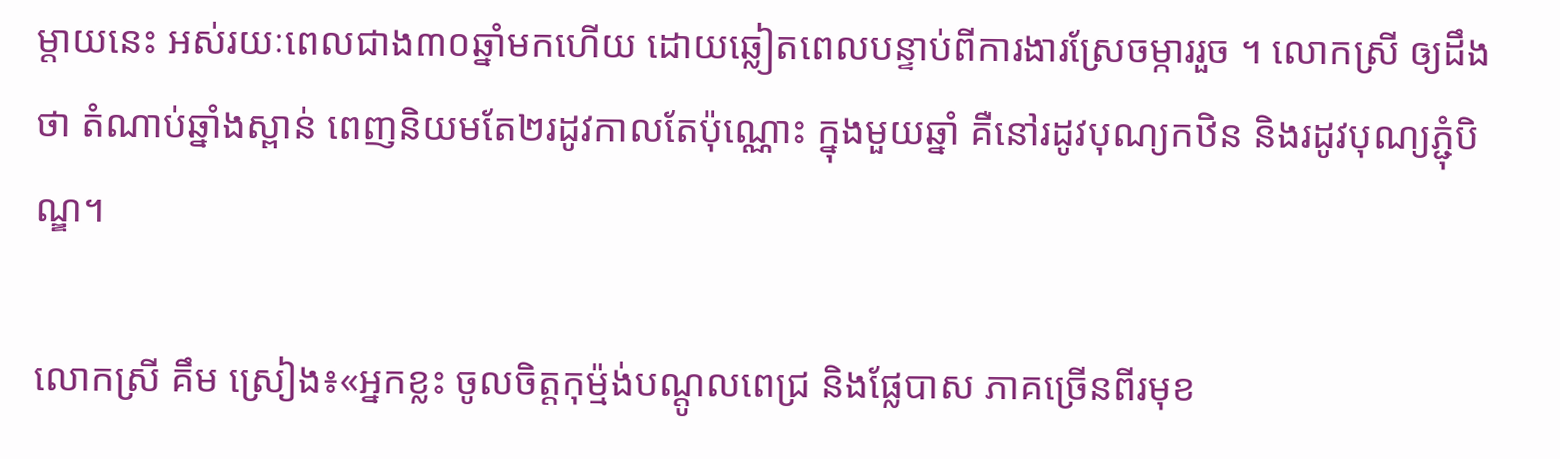ម្ដាយនេះ អស់រយៈពេលជាង៣០ឆ្នាំមកហើយ ដោយឆ្លៀតពេលបន្ទាប់ពីការងារស្រែចម្ការរួច ។ លោកស្រី ឲ្យដឹងថា តំណាប់ឆ្នាំងស្ពាន់ ពេញនិយមតែ២រដូវកាលតែប៉ុណ្ណោះ ក្នុងមួយឆ្នាំ គឺនៅរដូវបុណ្យកឋិន និងរដូវបុណ្យភ្ជុំបិណ្ឌ។

លោកស្រី គឹម ស្រៀង៖«អ្នកខ្លះ ចូលចិត្តកុម្ម៉ង់បណ្ដូលពេជ្រ និងផ្លែបាស ភាគច្រើនពីរមុខ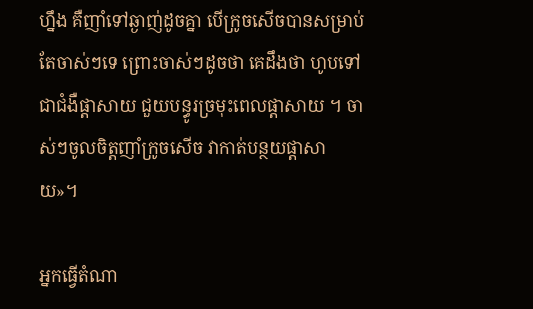ហ្នឹង គឺញាំទៅឆ្ងាញ់ដូចគ្នា បើក្រូចសើចបានសម្រាប់តែចាស់ៗទេ ព្រោះចាស់ៗដូចថា គេដឹងថា ហូបទៅជាជំងឺផ្ដាសាយ ជួយបន្ធូរច្រមុះពេលផ្ដាសាយ ។ ចាស់ៗចូលចិត្តញាំក្រូចសើច វាកាត់បន្ថយផ្ដាសាយ»។

អ្នកធ្វើតំណា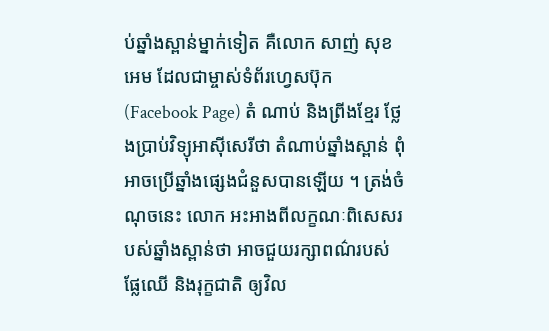ប់ឆ្នាំងស្ពាន់ម្នាក់ទៀត គឺលោក សាញ់ សុខអេម ដែលជាម្ចាស់ទំព័រហ្វេសប៊ុក (Facebook Page) តំ ណាប់ និងព្រីងខ្មែរ ថ្លែងប្រាប់វិទ្យុអាស៊ីសេរីថា តំណាប់ឆ្នាំងស្ពាន់ ពុំអាចប្រើឆ្នាំងផ្សេងជំនួសបានឡើយ ។ ត្រង់ចំណុចនេះ លោក អះអាងពីលក្ខណៈពិសេសរបស់ឆ្នាំងស្ពាន់ថា អាចជួយរក្សាពណ៌របស់ផ្លែឈើ និងរុក្ខជាតិ ឲ្យវិល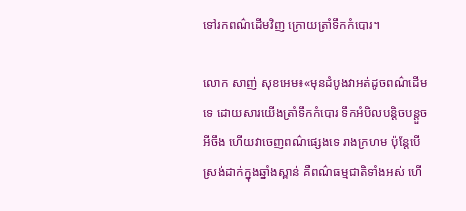ទៅរកពណ៌ដើមវិញ ក្រោយត្រាំទឹកកំបោរ។

លោក សាញ់ សុខអេម៖«មុនដំបូងវាអត់ដូចពណ៌ដើមទេ ដោយសារយើងត្រាំទឹកកំបោរ ទឹកអំបិលបន្តិចបន្តួចអីចឹង ហើយវាចេញពណ៌ផ្សេងទេ រាងក្រហម ប៉ុន្តែបើស្រង់ដាក់ក្នុងឆ្នាំងស្ពាន់ គឺពណ៌ធម្មជាតិទាំងអស់ ហើ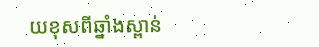យខុសពីឆ្នាំងស្ពាន់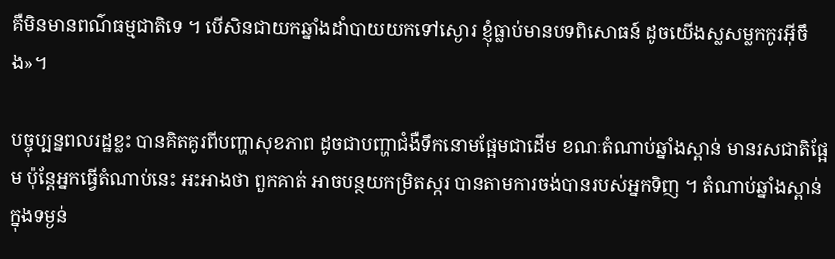គឺមិនមានពណ៌ធម្មជាតិទេ ។ បើសិនជាយកឆ្នាំងដាំបាយយកទៅស្ងោរ ខ្ញុំធ្លាប់មានបទពិសោធន៍ ដូចយើងស្លសម្លកកូរអ៊ីចឹង»។

បច្ចុប្បន្នពលរដ្ឋខ្លះ បានគិតគូរពីបញ្ហាសុខភាព ដូចជាបញ្ហាជំងឺទឹកនោមផ្អែមជាដើម ខណៈតំណាប់ឆ្នាំងស្ពាន់ មានរសជាតិផ្អែម ប៉ុន្តែអ្នកធ្វើតំណាប់នេះ អះអាងថា ពួកគាត់ អាចបន្ថយកម្រិតស្ករ បានតាមការចង់បានរបស់អ្នកទិញ ។ តំណាប់ឆ្នាំងស្ពាន់ ក្នុងទម្ងន់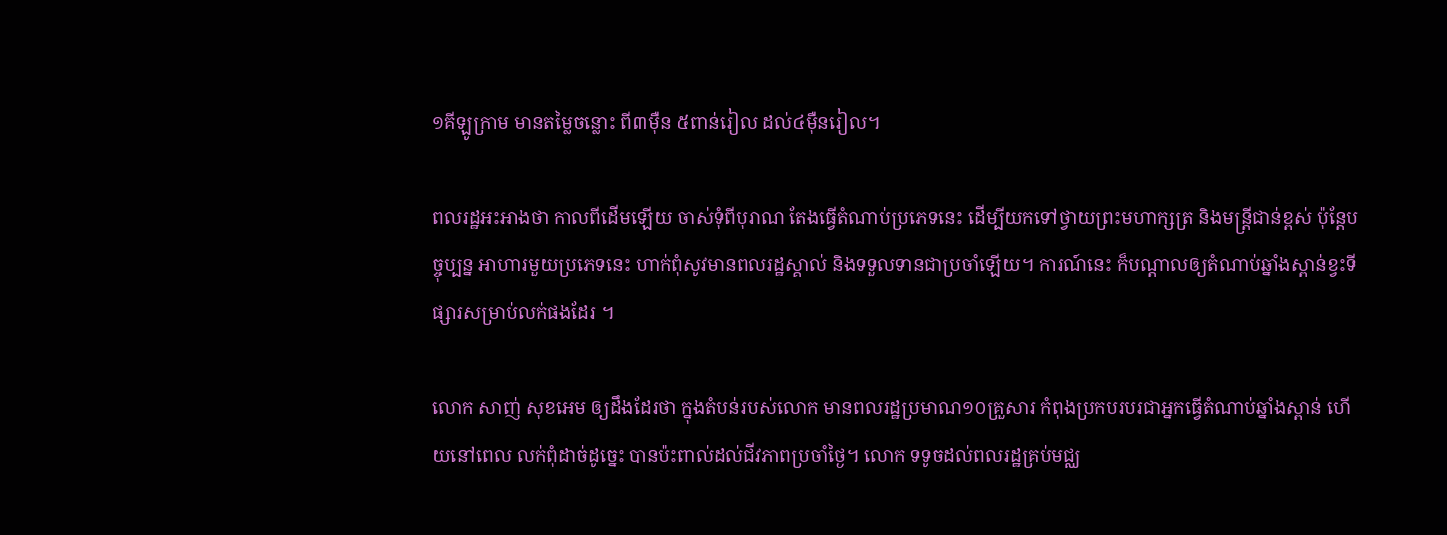១គីឡូក្រាម មានតម្លៃចន្លោះ ពី៣ម៉ឺន ៥ពាន់រៀល ដល់៤ម៉ឺនរៀល។

ពលរដ្ឋអះអាងថា កាលពីដើមឡើយ ចាស់ទុំពីបុរាណ តែងធ្វើតំណាប់ប្រភេទនេះ ដើម្បីយកទៅថ្វាយព្រះមហាក្សត្រ និងមន្ត្រីជាន់ខ្ពស់ ប៉ុន្តែបច្ចុប្បន្ន អាហារមួយប្រភេទនេះ ហាក់ពុំសូវមានពលរដ្ឋស្គាល់ និងទទួលទានជាប្រចាំឡើយ។ ការណ៍នេះ ក៏បណ្ដាលឲ្យតំណាប់ឆ្នាំងស្ពាន់ខ្វះទីផ្សារសម្រាប់លក់ផងដែរ ។

លោក សាញ់ សុខអេម ឲ្យដឹងដែរថា ក្នុងតំបន់របស់លោក មានពលរដ្ឋប្រមាណ១០គ្រួសារ កំពុងប្រកបរបរជាអ្នកធ្វើតំណាប់ឆ្នាំងស្ពាន់ ហើយនៅពេល លក់ពុំដាច់ដូច្នេះ បានប៉ះពាល់ដល់ជីវភាពប្រចាំថ្ងៃ។ លោក ទទូចដល់ពលរដ្ឋគ្រប់មជ្ឈ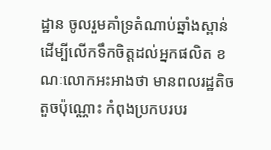ដ្ឋាន ចូលរួមគាំទ្រតំណាប់ឆ្នាំងស្ពាន់ ដើម្បីលើកទឹកចិត្តដល់អ្នកផលិត ខណៈលោកអះអាងថា មានពលរដ្ឋតិចតួចប៉ុណ្ណោះ កំពុងប្រកបរបរ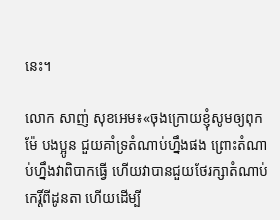នេះ។

លោក សាញ់ សុខអេម៖«ចុងក្រោយខ្ញុំសូមឲ្យពុក ម៉ែ បងប្អូន ជួយគាំទ្រតំណាប់ហ្នឹងផង ព្រោះតំណាប់ហ្នឹងវាពិបាកធ្វើ ហើយវាបានជួយថែរក្សាតំណាប់កេរ្តិ៍ពីដូនតា ហើយដើម្បី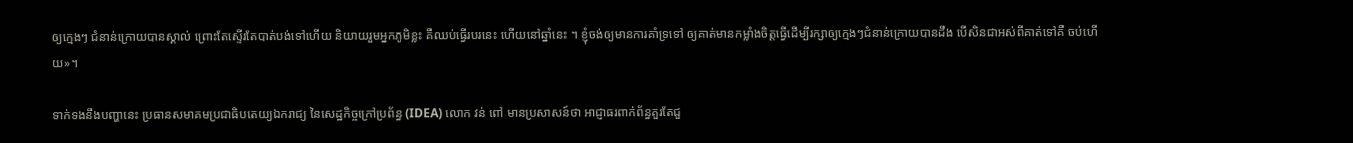ឲ្យក្មេងៗ ជំនាន់ក្រោយបានស្គាល់ ព្រោះតែស្ទើរតែបាត់បង់ទៅហើយ និយាយរួមអ្នកភូមិខ្លះ គឺឈប់ធ្វើរបរនេះ ហើយនៅឆ្នាំនេះ ។ ខ្ញុំចង់ឲ្យមានការគាំទ្រទៅ ឲ្យគាត់មានកម្លាំងចិត្តធ្វើដើម្បីរក្សាឲ្យក្មេងៗជំនាន់ក្រោយបានដឹង បើសិនជាអស់ពីគាត់ទៅគឺ ចប់ហើយ»។

ទាក់ទងនឹងបញ្ហានេះ ប្រធានសមាគមប្រជាធិបតេយ្យឯករាជ្យ នៃសេដ្ឋកិច្ចក្រៅប្រព័ន្ធ (IDEA) លោក វន់ ពៅ មានប្រសាសន៍ថា អាជ្ញាធរពាក់ព័ន្ធគួរតែជួ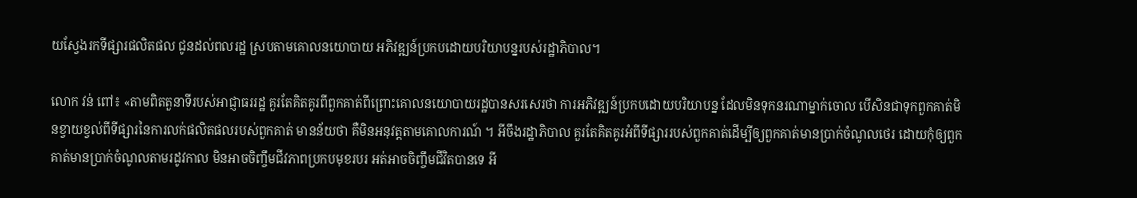យស្វែងរកទីផ្សារផលិតផល ជូនដល់ពលរដ្ឋ ស្របតាមគោលនយោបាយ អភិវឌ្ឍន៍ប្រកបដោយបរិយាបន្នរបស់រដ្ឋាភិបាល។

លោក វន់ ពៅ៖ «តាមពិតតួនាទីរបស់អាជ្ញាធររដ្ឋ គួរតែគិតគូរពីពួកគាត់ពីព្រោះគោលនយោបាយរដ្ឋបានសរសេរថា ការអភិវឌ្ឍន៍ប្រកបដោយបរិយាបន្ន ដែលមិនទុកនរណាម្នាក់ចោល បើសិនជាទុកពួកគាត់មិនខ្វាយខ្វល់ពីទីផ្សារនៃការលក់ផលិតផលរបស់ពួកគាត់ មានន័យថា គឺមិនអនុវត្តតាមគោលការណ៍ ។ អីចឹងរដ្ឋាភិបាល គួរតែគិតគូរអំពីទីផ្សាររបស់ពួកគាត់ដើម្បីឲ្យពួកគាត់មានប្រាក់ចំណូលថេរ ដោយកុំឲ្យពួកគាត់មានប្រាក់ចំណូលតាមរដូវកាល មិនអាចចិញ្ចឹមជីវភាពប្រកបមុខរបរ អត់អាចចិញ្ចឹមជីវិតបានទេ អី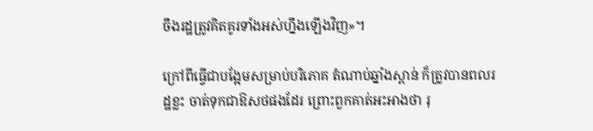ចឹងរដ្ឋត្រូវគិតគូរទាំងអស់ហ្នឹងឡើងវិញ»។

ក្រៅពីធ្វើជាបង្អែមសម្រាប់បរិភោគ តំណាប់ឆ្នាំងស្ពាន់ ក៏ត្រូវបានពលរដ្ឋខ្លះ ចាត់ទុកជាឱសថផងដែរ ព្រោះពួកគាត់អះអាងថា រុ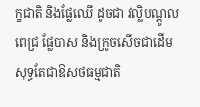ក្ខជាតិ និងផ្លែឈើ ដូចជា វល្លិបណ្ដូលពេជ្រ ផ្លែបាស និងក្រូចសើចជាដើម សុទ្ធតែជាឱសថធម្មជាតិ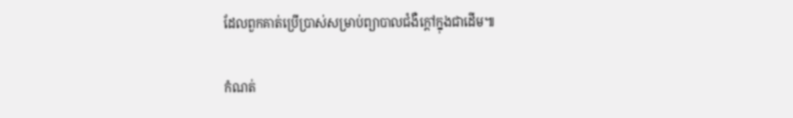ដែលពួកគាត់ប្រើប្រាស់សម្រាប់ព្យាបាលជំងឺក្ដៅក្នុងជាដើម៕

កំណត់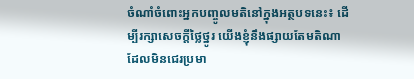ចំណាំចំពោះអ្នកបញ្ចូលមតិនៅក្នុងអត្ថបទនេះ៖ ដើម្បីរក្សាសេចក្ដីថ្លៃថ្នូរ យើងខ្ញុំនឹងផ្សាយតែមតិណា ដែលមិនជេរប្រមា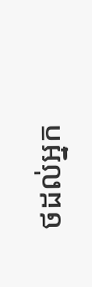ថដល់អ្នក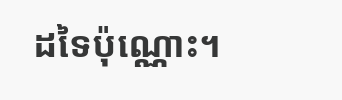ដទៃប៉ុណ្ណោះ។